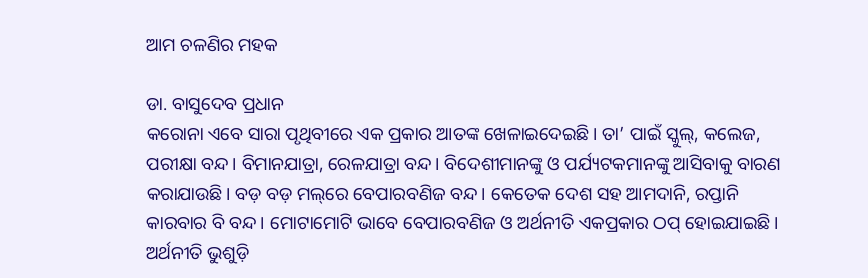ଆମ ଚଳଣିର ମହକ

ଡା. ବାସୁଦେବ ପ୍ରଧାନ
କରୋନା ଏବେ ସାରା ପୃଥିବୀରେ ଏକ ପ୍ରକାର ଆତଙ୍କ ଖେଳାଇଦେଇଛି। ତା’ ପାଇଁ ସ୍କୁଲ୍‌, କଲେଜ, ପରୀକ୍ଷା ବନ୍ଦ। ବିମାନଯାତ୍ରା, ରେଳଯାତ୍ରା ବନ୍ଦ। ବିଦେଶୀମାନଙ୍କୁ ଓ ପର୍ଯ୍ୟଟକମାନଙ୍କୁ ଆସିବାକୁ ବାରଣ କରାଯାଉଛି। ବଡ଼ ବଡ଼ ମଲ୍‌ରେ ବେପାରବଣିଜ ବନ୍ଦ। କେତେକ ଦେଶ ସହ ଆମଦାନି, ରପ୍ତାନି କାରବାର ବି ବନ୍ଦ। ମୋଟାମୋଟି ଭାବେ ବେପାରବଣିଜ ଓ ଅର୍ଥନୀତି ଏକପ୍ରକାର ଠପ୍‌ ହୋଇଯାଇଛି। ଅର୍ଥନୀତି ଭୁଶୁଡ଼ି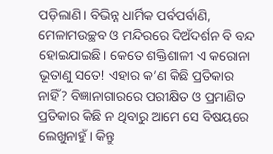ପଡ଼ିଲାଣି। ବିଭିନ୍ନ ଧାର୍ମିକ ପର୍ବପର୍ବାଣି, ମେଳାମଉଚ୍ଛବ ଓ ମନ୍ଦିରରେ ଦିଅଁଦର୍ଶନ ବି ବନ୍ଦ ହୋଇଯାଇଛି। କେତେ ଶକ୍ତିଶାଳୀ ଏ କରୋନା ଭୂତାଣୁ ସତେ! ଏହାର କ’ଣ କିଛି ପ୍ରତିକାର ନାହିଁ? ବିଜ୍ଞାନାଗାରରେ ପରୀକ୍ଷିତ ଓ ପ୍ରମାଣିତ ପ୍ରତିକାର କିଛି ନ ଥିବାରୁ ଆମେ ସେ ବିଷୟରେ ଲେଖୁନାହୁଁ। କିନ୍ତୁ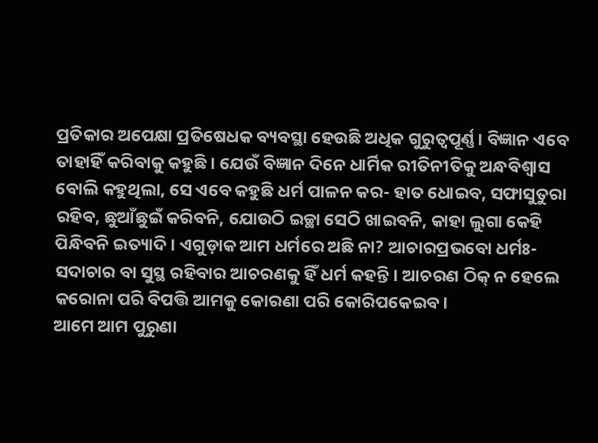ପ୍ରତିକାର ଅପେକ୍ଷା ପ୍ରତିଷେଧକ ବ୍ୟବସ୍ଥା ହେଉଛି ଅଧିକ ଗୁରୁତ୍ୱପୂର୍ଣ୍ଣ। ବିଜ୍ଞାନ ଏବେ ତାହାହିଁ କରିବାକୁ କହୁଛି। ଯେଉଁ ବିଜ୍ଞାନ ଦିନେ ଧାର୍ମିକ ରୀତିନୀତିକୁ ଅନ୍ଧବିଶ୍ୱାସ ବୋଲି କହୁଥିଲା, ସେ ଏବେ କହୁଛି ଧର୍ମ ପାଳନ କର- ହାତ ଧୋଇବ, ସଫାସୁତୁରା ରହିବ, ଛୁଆଁଛୁଇଁ କରିବନି, ଯୋଉଠି ଇଚ୍ଛା ସେଠି ଖାଇବନି, କାହା ଲୁଗା କେହି ପିନ୍ଧିବନି ଇତ୍ୟାଦି। ଏଗୁଡ଼ାକ ଆମ ଧର୍ମରେ ଅଛି ନା? ଆଚାରପ୍ରଭବୋ ଧର୍ମଃ- ସଦାଚାର ବା ସୁସ୍ଥ ରହିବାର ଆଚରଣକୁ ହିଁ ଧର୍ମ କହନ୍ତି। ଆଚରଣ ଠିକ୍‌ ନ ହେଲେ କରୋନା ପରି ବିପତ୍ତି ଆମକୁ କୋରଣା ପରି କୋରିପକେଇବ।
ଆମେ ଆମ ପୁରୁଣା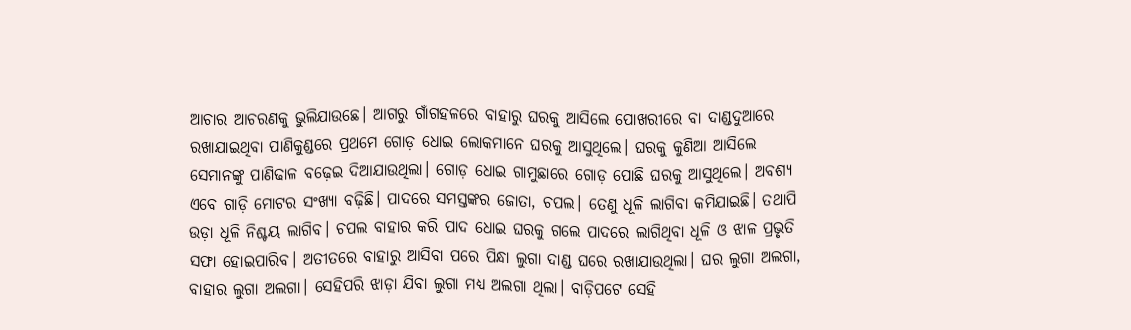ଆଚାର ଆଚରଣକୁ ଭୁଲିଯାଉଛେ। ଆଗରୁ ଗାଁଗହଳରେ ବାହାରୁ ଘରକୁ ଆସିଲେ ପୋଖରୀରେ ବା ଦାଣ୍ଡଦୁଆରେ ରଖାଯାଇଥିବା ପାଣିକୁଣ୍ଡରେ ପ୍ରଥମେ ଗୋଡ଼ ଧୋଇ ଲୋକମାନେ ଘରକୁ ଆସୁଥିଲେ। ଘରକୁ କୁଣିଆ ଆସିଲେ ସେମାନଙ୍କୁ ପାଣିଢାଳ ବଢ଼େଇ ଦିଆଯାଉଥିଲା। ଗୋଡ଼ ଧୋଇ ଗାମୁଛାରେ ଗୋଡ଼ ପୋଛି ଘରକୁ ଆସୁଥିଲେ। ଅବଶ୍ୟ ଏବେ ଗାଡ଼ି ମୋଟର ସଂଖ୍ୟା ବଢ଼ିଛି। ପାଦରେ ସମସ୍ତଙ୍କର ଜୋତା, ଚପଲ। ତେଣୁ ଧୂଳି ଲାଗିବା କମିଯାଇଛି। ତଥାପି ଉଡ଼ା ଧୂଳି ନିଶ୍ଚୟ ଲାଗିବ। ଚପଲ ବାହାର କରି ପାଦ ଧୋଇ ଘରକୁ ଗଲେ ପାଦରେ ଲାଗିଥିବା ଧୂଳି ଓ ଝାଳ ପ୍ରଭୃତି ସଫା ହୋଇପାରିବ। ଅତୀତରେ ବାହାରୁ ଆସିବା ପରେ ପିନ୍ଧା ଲୁଗା ଦାଣ୍ଡ ଘରେ ରଖାଯାଉଥିଲା। ଘର ଲୁଗା ଅଲଗା, ବାହାର ଲୁଗା ଅଲଗା। ସେହିପରି ଝାଡ଼ା ଯିବା ଲୁଗା ମଧ୍ୟ ଅଲଗା ଥିଲା। ବାଡ଼ିପଟେ ସେହି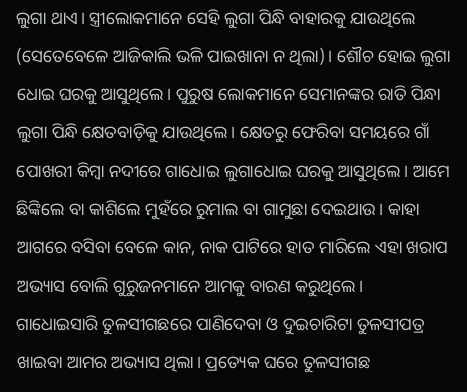ଲୁଗା ଥାଏ। ସ୍ତ୍ରୀଲୋକମାନେ ସେହି ଲୁଗା ପିନ୍ଧି ବାହାରକୁ ଯାଉଥିଲେ (ସେତେବେଳେ ଆଜିକାଲି ଭଳି ପାଇଖାନା ନ ଥିଲା)। ଶୌଚ ହୋଇ ଲୁଗା ଧୋଇ ଘରକୁ ଆସୁଥିଲେ। ପୁରୁଷ ଲୋକମାନେ ସେମାନଙ୍କର ରାତି ପିନ୍ଧା ଲୁଗା ପିନ୍ଧି କ୍ଷେତବାଡ଼ିକୁ ଯାଉଥିଲେ। କ୍ଷେତରୁ ଫେରିବା ସମୟରେ ଗାଁ ପୋଖରୀ କିମ୍ବା ନଦୀରେ ଗାଧୋଇ ଲୁଗାଧୋଇ ଘରକୁ ଆସୁଥିଲେ। ଆମେ ଛିଙ୍କିଲେ ବା କାଶିଲେ ମୁହଁରେ ରୁମାଲ ବା ଗାମୁଛା ଦେଇଥାଉ। କାହା ଆଗରେ ବସିବା ବେଳେ କାନ, ନାକ ପାଟିରେ ହାତ ମାରିଲେ ଏହା ଖରାପ ଅଭ୍ୟାସ ବୋଲି ଗୁରୁଜନମାନେ ଆମକୁ ବାରଣ କରୁଥିଲେ।
ଗାଧୋଇସାରି ତୁଳସୀଗଛରେ ପାଣିଦେବା ଓ ଦୁଇଚାରିଟା ତୁଳସୀପତ୍ର ଖାଇବା ଆମର ଅଭ୍ୟାସ ଥିଲା। ପ୍ରତ୍ୟେକ ଘରେ ତୁଳସୀଗଛ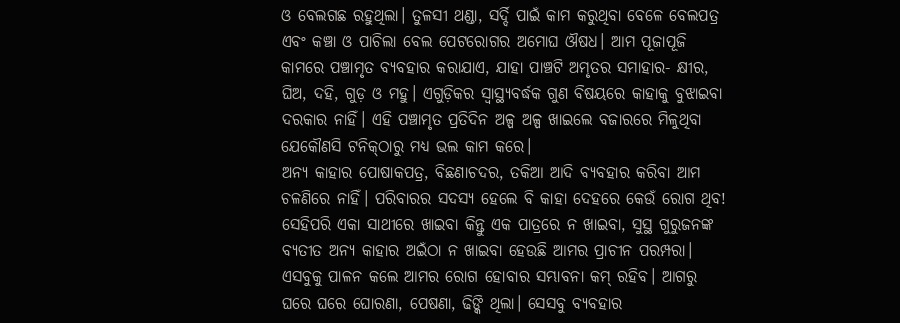ଓ ବେଲଗଛ ରହୁଥିଲା। ତୁଳସୀ ଥଣ୍ଡା, ସର୍ଦ୍ଦି ପାଇଁ କାମ କରୁଥିବା ବେଳେ ବେଲପତ୍ର ଏବଂ କଞ୍ଚା ଓ ପାଚିଲା ବେଲ ପେଟରୋଗର ଅମୋଘ ଔଷଧ। ଆମ ପୂଜାପୂଜି କାମରେ ପଞ୍ଚାମୃତ ବ୍ୟବହାର କରାଯାଏ, ଯାହା ପାଞ୍ଚଟି ଅମୃତର ସମାହାର- କ୍ଷୀର, ଘିଅ, ଦହି, ଗୁଡ଼ ଓ ମହୁ। ଏଗୁଡ଼ିକର ସ୍ବାସ୍ଥ୍ୟବର୍ଦ୍ଧକ ଗୁଣ ବିଷୟରେ କାହାକୁ ବୁଝାଇବା ଦରକାର ନାହିଁ। ଏହି ପଞ୍ଚାମୃତ ପ୍ରତିଦିନ ଅଳ୍ପ ଅଳ୍ପ ଖାଇଲେ ବଜାରରେ ମିଳୁଥିବା ଯେକୌଣସି ଟନିକ୍‌ଠାରୁ ମଧ୍ୟ ଭଲ କାମ କରେ।
ଅନ୍ୟ କାହାର ପୋଷାକପତ୍ର, ବିଛଣାଚଦର, ତକିଆ ଆଦି ବ୍ୟବହାର କରିବା ଆମ ଚଳଣିରେ ନାହିଁ। ପରିବାରର ସଦସ୍ୟ ହେଲେ ବି କାହା ଦେହରେ କେଉଁ ରୋଗ ଥିବ! ସେହିପରି ଏକା ସାଥୀରେ ଖାଇବା କିନ୍ତୁ ଏକ ପାତ୍ରରେ ନ ଖାଇବା, ସୁସ୍ଥ ଗୁରୁଜନଙ୍କ ବ୍ୟତୀତ ଅନ୍ୟ କାହାର ଅଇଁଠା ନ ଖାଇବା ହେଉଛି ଆମର ପ୍ରାଚୀନ ପରମ୍ପରା। ଏସବୁକୁ ପାଳନ କଲେ ଆମର ରୋଗ ହୋବାର ସମ୍ଭାବନା କମ୍‌ ରହିବ। ଆଗରୁ ଘରେ ଘରେ ଘୋରଣା, ପେଷଣା, ଢିଙ୍କି ଥିଲା। ସେସବୁ ବ୍ୟବହାର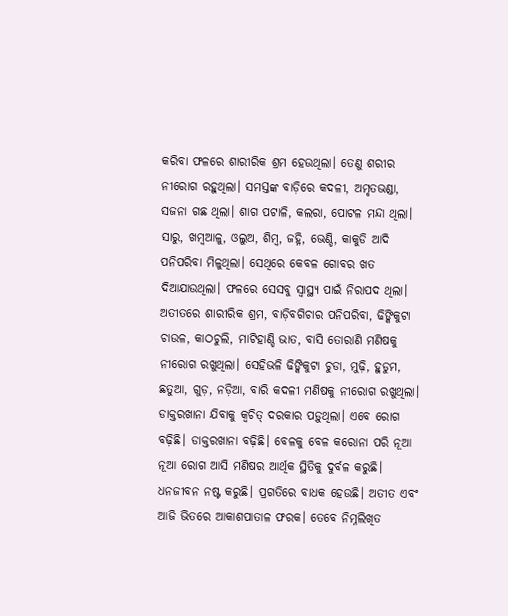କରିବା ଫଳରେ ଶାରୀରିକ ଶ୍ରମ ହେଉଥିଲା। ତେଣୁ ଶରୀର ନୀରୋଗ ରହୁଥିଲା। ସମସ୍ତଙ୍କ ବାଡ଼ିରେ କଦଳୀ, ଅମୃତଭଣ୍ଡା, ସଜନା ଗଛ ଥିଲା। ଶାଗ ପଟାଳି, କଲରା, ପୋଟଳ ମନ୍ଦା ଥିଲା। ସାରୁ, ଖମ୍ବଆଳୁ, ଓଲୁଅ, ଶିମ୍ବ, ଜହ୍ନି, ଭେଣ୍ଡି, କାକୁଡି ଆଦି ପନିପରିବା ମିଳୁଥିଲା। ସେଥିରେ କେବଳ ଗୋବର ଖତ ଦିଆଯାଉଥିଲା। ଫଳରେ ସେସବୁ ସ୍ବାସ୍ଥ୍ୟ ପାଇଁ ନିରାପଦ ଥିଲା।
ଅତୀତରେ ଶାରୀରିକ ଶ୍ରମ, ବାଡ଼ିବଗିଚାର ପନିପରିବା, ଢିଙ୍କିକୁଟା ଚାଉଳ, କାଠଚୁଲି, ମାଟିହାଣ୍ଡି ଭାତ, ବାସି ତୋରାଣି ମଣିଷକୁ ନୀରୋଗ ରଖୁଥିଲା। ସେହିଭଳି ଢିଙ୍କିକୁଟା ଚୁଡା, ମୁଢ଼ି, ହୁଡୁମ, ଛତୁଆ, ଗୁଡ଼, ନଡ଼ିଆ, ବାରି କଦଳୀ ମଣିଷକୁ ନୀରୋଗ ରଖୁଥିଲା। ଡାକ୍ତରଖାନା ଯିବାକୁ କ୍ୱଚିତ୍‌ ଦରକାର ପଡ଼ୁଥିଲା। ଏବେ ରୋଗ ବଢ଼ିଛି। ଡାକ୍ତରଖାନା ବଢ଼ିଛି। ବେଳକୁ ବେଳ କରୋନା ପରି ନୂଆ ନୂଆ ରୋଗ ଆସି ମଣିଷର ଆର୍ଥିକ ସ୍ଥିତିକୁ ଦୁର୍ବଳ କରୁଛି। ଧନଜୀବନ ନଷ୍ଟ କରୁଛି। ପ୍ରଗତିରେ ବାଧକ ହେଉଛି। ଅତୀତ ଏବଂ ଆଜି ଭିତରେ ଆକାଶପାତାଳ ଫରକ। ତେବେ ନିମ୍ନଲିଖିତ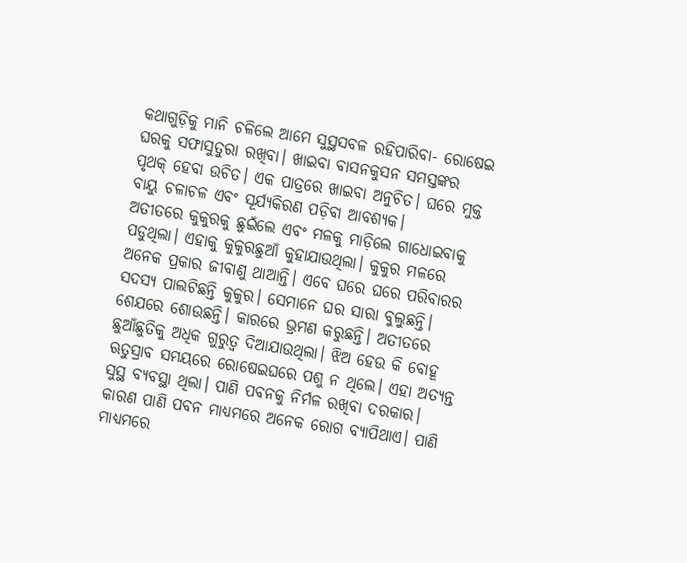କଥାଗୁଡ଼ିକୁ ମାନି ଚଳିଲେ ଆମେ ସୁସ୍ଥସବଳ ରହିପାରିବା- ରୋଷେଇ ଘରକୁ ସଫାସୁତୁରା ରଖିବା। ଖାଇବା ବାସନକୁସନ ସମସ୍ତଙ୍କର ପୃଥକ୍‌ ହେବା ଉଚିତ। ଏକ ପାତ୍ରରେ ଖାଇବା ଅନୁଚିତ। ଘରେ ମୁକ୍ତ ବାୟୁ ଚଳାଚଳ ଏବଂ ସୂର୍ଯ୍ୟକିରଣ ପଡ଼ିବା ଆବଶ୍ୟକ।
ଅତୀତରେ କୁକୁରକୁ ଛୁଇଁଲେ ଏବଂ ମଳକୁ ମାଡ଼ିଲେ ଗାଧୋଇବାକୁ ପଡୁଥିଲା। ଏହାକୁ କୁକୁରଛୁଆଁ କୁହାଯାଉଥିଲା। କୁକୁର ମଳରେ ଅନେକ ପ୍ରକାର ଜୀବାଣୁ ଥାଆନ୍ତି। ଏବେ ଘରେ ଘରେ ପରିବାରର ସଦସ୍ୟ ପାଲଟିଛନ୍ତି କୁକୁର। ସେମାନେ ଘର ସାରା ବୁଲୁଛନ୍ତି। ଶେଯରେ ଶୋଉଛନ୍ତି। କାରରେ ଭ୍ରମଣ କରୁଛନ୍ତି। ଅତୀତରେ ଛୁଆଁଛୁତିକୁ ଅଧିକ ଗୁରୁତ୍ୱ ଦିଆଯାଉଥିଲା। ଝିଅ ହେଉ କି ବୋହୂ ଋତୁସ୍ରାବ ସମୟରେ ରୋଷେଇଘରେ ପଶୁ ନ ଥିଲେ। ଏହା ଅତ୍ୟନ୍ତ ସୁସ୍ଥ ବ୍ୟବସ୍ଥା ଥିଲା। ପାଣି ପବନକୁ ନିର୍ମଳ ରଖିବା ଦରକାର। କାରଣ ପାଣି ପବନ ମାଧ୍ୟମରେ ଅନେକ ରୋଗ ବ୍ୟାପିଥାଏ। ପାଣି ମାଧ୍ୟମରେ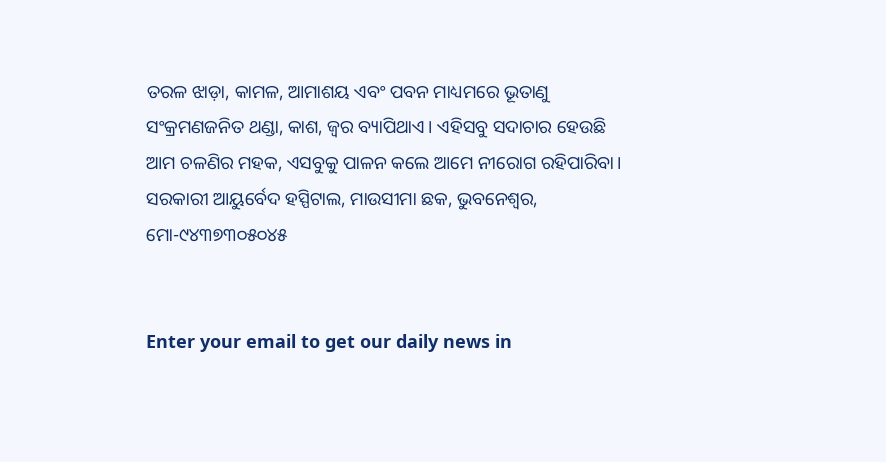ତରଳ ଝାଡ଼ା, କାମଳ, ଆମାଶୟ ଏବଂ ପବନ ମାଧ୍ୟମରେ ଭୂତାଣୁ ସଂକ୍ରମଣଜନିତ ଥଣ୍ଡା, କାଶ, ଜ୍ୱର ବ୍ୟାପିଥାଏ। ଏହିସବୁ ସଦାଚାର ହେଉଛି ଆମ ଚଳଣିର ମହକ, ଏସବୁକୁ ପାଳନ କଲେ ଆମେ ନୀରୋଗ ରହିପାରିବା।
ସରକାରୀ ଆୟୁର୍ବେଦ ହସ୍ପିଟାଲ, ମାଉସୀମା ଛକ, ଭୁବନେଶ୍ୱର, ମୋ-୯୪୩୭୩୦୫୦୪୫


Enter your email to get our daily news in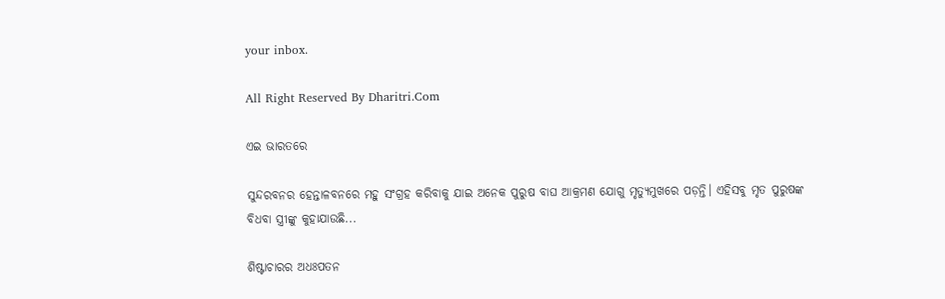your inbox.

All Right Reserved By Dharitri.Com

ଏଇ ଭାରତରେ

ସୁନ୍ଦରବନର ହେନ୍ତାଳବନରେ ମହୁ ସଂଗ୍ରହ କରିବାକୁ ଯାଇ ଅନେକ ପୁରୁଷ ବାଘ ଆକ୍ରମଣ ଯୋଗୁ ମୃତ୍ୟୁମୁଖରେ ପଡ଼ନ୍ତି। ଏହିସବୁ ମୃତ ପୁରୁଷଙ୍କ ବିଧବା ସ୍ତ୍ରୀଙ୍କୁ କୁହାଯାଉଛି...

ଶିଷ୍ଟାଚାରର ଅଧଃପତନ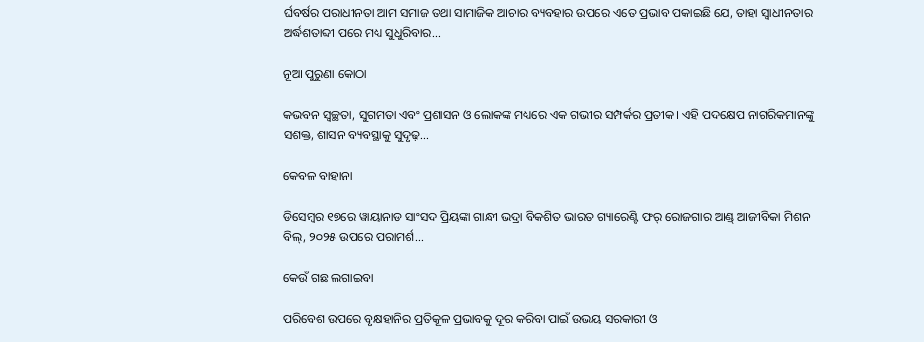ର୍ଘବର୍ଷର ପରାଧୀନତା ଆମ ସମାଜ ତଥା ସାମାଜିକ ଆଚାର ବ୍ୟବହାର ଉପରେ ଏତେ ପ୍ରଭାବ ପକାଇଛି ଯେ, ତାହା ସ୍ୱାଧୀନତାର ଅର୍ଦ୍ଧଶତାବ୍ଦୀ ପରେ ମଧ୍ୟ ସୁଧୁରିବାର...

ନୂଆ ପୁରୁଣା କୋଠା

କଭବନ ସ୍ୱଚ୍ଛତା, ସୁଗମତା ଏବଂ ପ୍ରଶାସନ ଓ ଲୋକଙ୍କ ମଧ୍ୟରେ ଏକ ଗଭୀର ସମ୍ପର୍କର ପ୍ରତୀକ। ଏହି ପଦକ୍ଷେପ ନାଗରିକମାନଙ୍କୁ ସଶକ୍ତ, ଶାସନ ବ୍ୟବସ୍ଥାକୁ ସୁଦୃଢ଼...

କେବଳ ବାହାନା

ଡିସେମ୍ୱର ୧୭ରେ ୱାୟାନାଡ ସାଂସଦ ପ୍ରିୟଙ୍କା ଗାନ୍ଧୀ ଭଦ୍ରା ବିକଶିତ ଭାରତ ଗ୍ୟାରେଣ୍ଟି ଫର୍‌ ରୋଜଗାର ଆଣ୍ଡ୍‌ ଆଜୀବିକା ମିଶନ ବିଲ୍‌, ୨୦୨୫ ଉପରେ ପରାମର୍ଶ...

କେଉଁ ଗଛ ଲଗାଇବା

ପରିବେଶ ଉପରେ ବୃକ୍ଷହାନିର ପ୍ରତିକୂଳ ପ୍ରଭାବକୁ ଦୂର କରିବା ପାଇଁ ଉଭୟ ସରକାରୀ ଓ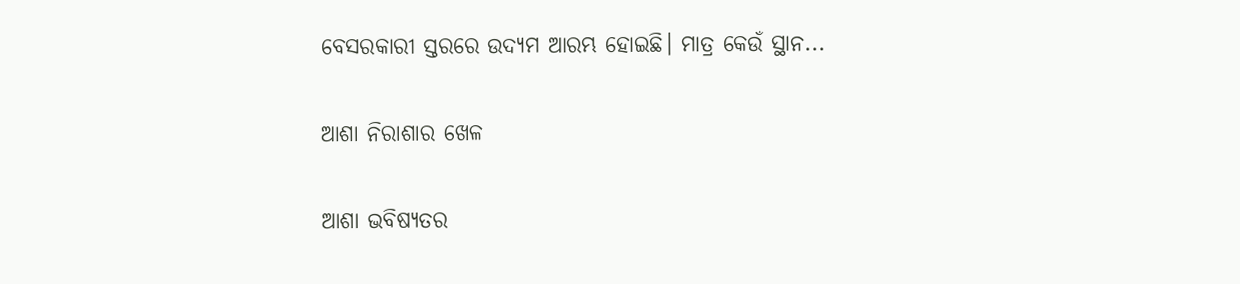ବେସରକାରୀ ସ୍ତରରେ ଉଦ୍ୟମ ଆରମ୍ଭ ହୋଇଛି। ମାତ୍ର କେଉଁ ସ୍ଥାନ...

ଆଶା ନିରାଶାର ଖେଳ

ଆଶା ଭବିଷ୍ୟତର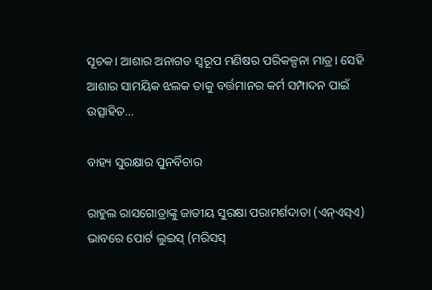ସୂଚକ। ଆଶାର ଅନାଗତ ସ୍ବରୂପ ମଣିଷର ପରିକଳ୍ପନା ମାତ୍ର। ସେହି ଆଶାର ସାମୟିକ ଝଲକ ତାକୁ ବର୍ତ୍ତମାନର କର୍ମ ସମ୍ପାଦନ ପାଇଁ ଉତ୍ସାହିତ...

ବାହ୍ୟ ସୁରକ୍ଷାର ପୁନର୍ବିଚାର

ରାହୁଲ ରାସଗୋତ୍ରାଙ୍କୁ ଜାତୀୟ ସୁରକ୍ଷା ପରାମର୍ଶଦାତା (ଏନ୍‌ଏସ୍‌ଏ) ଭାବରେ ପୋର୍ଟ ଲୁଇସ୍‌ (ମରିସସ୍‌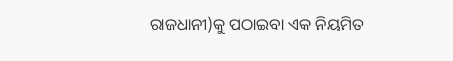ରାଜଧାନୀ)କୁ ପଠାଇବା ଏକ ନିୟମିତ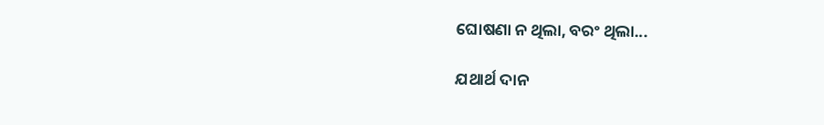ଘୋଷଣା ନ ଥିଲା, ବରଂ ଥିଲା...

ଯଥାର୍ଥ ଦାନ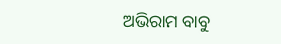ଅଭିରାମ ବାବୁ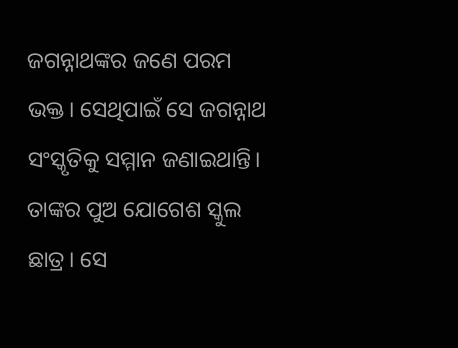ଜଗନ୍ନାଥଙ୍କର ଜଣେ ପରମ ଭକ୍ତ। ସେଥିପାଇଁ ସେ ଜଗନ୍ନାଥ ସଂସ୍କୃତିକୁ ସମ୍ମାନ ଜଣାଇଥାନ୍ତି। ତାଙ୍କର ପୁଅ ଯୋଗେଶ ସ୍କୁଲ ଛାତ୍ର। ସେ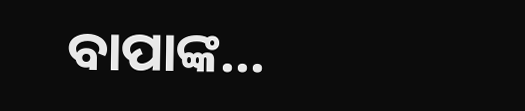ବାପାଙ୍କ...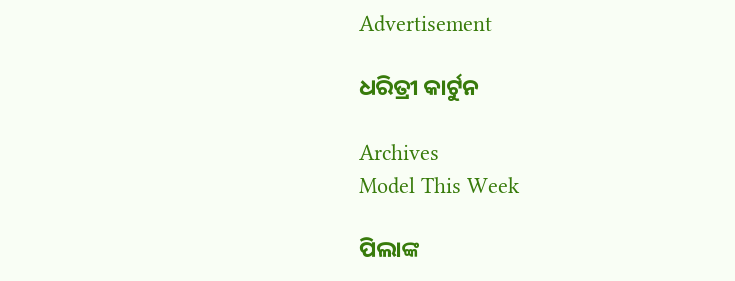Advertisement

ଧରିତ୍ରୀ କାର୍ଟୁନ

Archives
Model This Week

ପିଲାଙ୍କ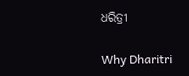ଧରିତ୍ରୀ

Why Dharitri